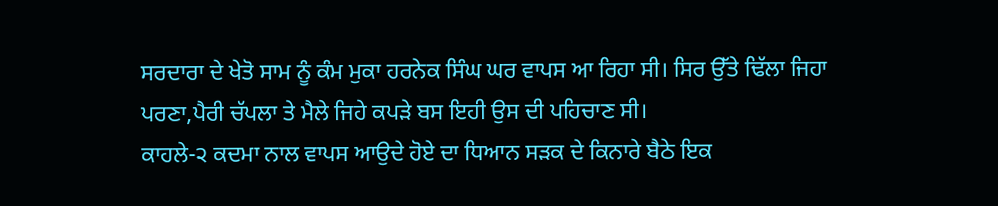ਸਰਦਾਰਾ ਦੇ ਖੇਤੋ ਸਾਮ ਨੂੰ ਕੰਮ ਮੁਕਾ ਹਰਨੇਕ ਸਿੰਘ ਘਰ ਵਾਪਸ ਆ ਰਿਹਾ ਸੀ। ਸਿਰ ਉੱਤੇ ਢਿੱਲਾ ਜਿਹਾ ਪਰਣਾ,ਪੈਰੀ ਚੱਪਲਾ ਤੇ ਮੈਲੇ ਜਿਹੇ ਕਪੜੇ ਬਸ ਇਹੀ ਉਸ ਦੀ ਪਹਿਚਾਣ ਸੀ।
ਕਾਹਲੇ-੨ ਕਦਮਾ ਨਾਲ ਵਾਪਸ ਆਉਦੇ ਹੋਏ ਦਾ ਧਿਆਨ ਸੜਕ ਦੇ ਕਿਨਾਰੇ ਬੈਠੇ ਇਕ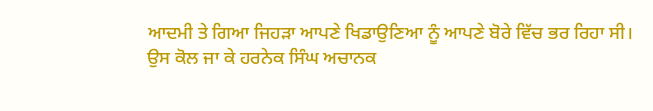ਆਦਮੀ ਤੇ ਗਿਆ ਜਿਹੜਾ ਆਪਣੇ ਖਿਡਾਉਣਿਆ ਨੂੰ ਆਪਣੇ ਬੋਰੇ ਵਿੱਚ ਭਰ ਰਿਹਾ ਸੀ।
ਉਸ ਕੋਲ ਜਾ ਕੇ ਹਰਨੇਕ ਸਿੰਘ ਅਚਾਨਕ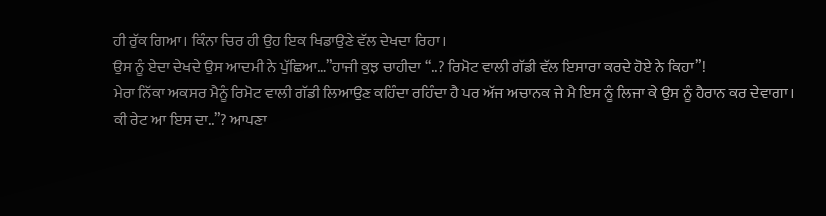ਹੀ ਰੁੱਕ ਗਿਆ। ਕਿੰਨਾ ਚਿਰ ਹੀ ਉਹ ਇਕ ਖਿਡਾਉਣੇ ਵੱਲ ਦੇਖਦਾ ਰਿਹਾ।
ਉਸ ਨੂੰ ਏਦਾ ਦੇਖਦੇ ਉਸ ਆਦਮੀ ਨੇ ਪੁੱਛਿਆ…”ਹਾਜੀ ਕੁਝ ਚਾਹੀਦਾ “..? ਰਿਮੋਟ ਵਾਲੀ ਗੱਡੀ ਵੱਲ ਇਸਾਰਾ ਕਰਦੇ ਹੋਏ ਨੇ ਕਿਹਾ”!
ਮੇਰਾ ਨਿੱਕਾ ਅਕਸਰ ਮੈਨੂੰ ਰਿਮੋਟ ਵਾਲੀ ਗੱਡੀ ਲਿਆਉਣ ਕਹਿੰਦਾ ਰਹਿੰਦਾ ਹੈ ਪਰ ਅੱਜ ਅਚਾਨਕ ਜੇ ਮੈ ਇਸ ਨੂੰ ਲਿਜਾ ਕੇ ਉਸ ਨੂੰ ਹੈਰਾਨ ਕਰ ਦੇਵਾਗਾ।
ਕੀ ਰੇਟ ਆ ਇਸ ਦਾ..”? ਆਪਣਾ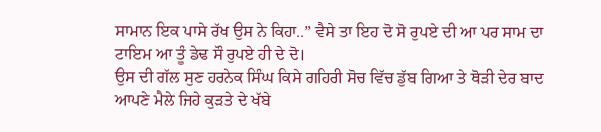ਸਾਮਾਨ ਇਕ ਪਾਸੇ ਰੱਖ ਉਸ ਨੇ ਕਿਹਾ..” ਵੈਸੇ ਤਾ ਇਹ ਦੋ ਸੋ ਰੁਪਏ ਦੀ ਆ ਪਰ ਸਾਮ ਦਾ ਟਾਇਮ ਆ ਤੂੰ ਡੇਢ ਸੌ ਰੁਪਏ ਹੀ ਦੇ ਦੋ।
ਉਸ ਦੀ ਗੱਲ ਸੁਣ ਹਰਨੇਕ ਸਿੰਘ ਕਿਸੇ ਗਹਿਰੀ ਸੋਚ ਵਿੱਚ ਡੁੱਬ ਗਿਆ ਤੇ ਥੋੜੀ ਦੇਰ ਬਾਦ ਆਪਣੇ ਮੈਲੇ ਜਿਹੇ ਕੁੜਤੇ ਦੇ ਖੱਬੇ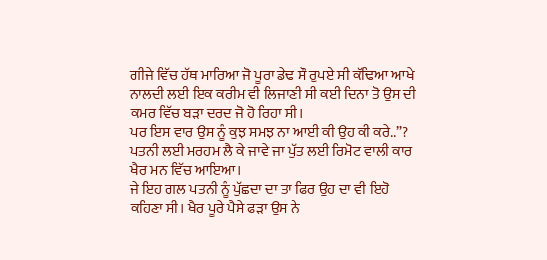ਗੀਜੇ ਵਿੱਚ ਹੱਥ ਮਾਰਿਆ ਜੋ ਪੂਰਾ ਡੇਢ ਸੌ ਰੁਪਏ ਸੀ ਕੱਢਿਆ ਆਖੇ ਨਾਲਦੀ ਲਈ ਇਕ ਕਰੀਮ ਵੀ ਲਿਜਾਣੀ ਸੀ ਕਈ ਦਿਨਾ ਤੋ ਉਸ ਦੀ ਕਮਰ ਵਿੱਚ ਬੜਾ ਦਰਦ ਜੋ ਹੋ ਰਿਹਾ ਸੀ।
ਪਰ ਇਸ ਵਾਰ ਉਸ ਨੂੰ ਕੁਝ ਸਮਝ ਨਾ ਆਈ ਕੀ ਉਹ ਕੀ ਕਰੇ..”? ਪਤਨੀ ਲਈ ਮਰਹਮ ਲੈ ਕੇ ਜਾਵੇ ਜਾ ਪੁੱਤ ਲਈ ਰਿਮੋਟ ਵਾਲੀ ਕਾਰ ਖੈਰ ਮਨ ਵਿੱਚ ਆਇਆ।
ਜੇ ਇਹ ਗਲ ਪਤਨੀ ਨੂੰ ਪੁੱਛਦਾ ਦਾ ਤਾ ਫਿਰ ਉਹ ਦਾ ਵੀ ਇਹੋ ਕਹਿਣਾ ਸੀ। ਖੈਰ ਪੂਰੇ ਪੈਸੇ ਫੜਾ ਉਸ ਨੇ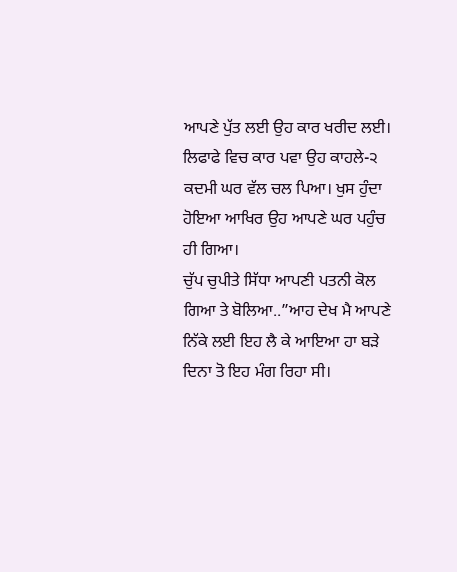ਆਪਣੇ ਪੁੱਤ ਲਈ ਉਹ ਕਾਰ ਖਰੀਦ ਲਈ।
ਲਿਫਾਫੇ ਵਿਚ ਕਾਰ ਪਵਾ ਉਹ ਕਾਹਲੇ-੨ ਕਦਮੀ ਘਰ ਵੱਲ ਚਲ ਪਿਆ। ਖੁਸ ਹੁੰਦਾ ਹੋਇਆ ਆਖਿਰ ਉਹ ਆਪਣੇ ਘਰ ਪਹੁੰਚ ਹੀ ਗਿਆ।
ਚੁੱਪ ਚੁਪੀਤੇ ਸਿੱਧਾ ਆਪਣੀ ਪਤਨੀ ਕੋਲ ਗਿਆ ਤੇ ਬੋਲਿਆ..”ਆਹ ਦੇਖ ਮੈ ਆਪਣੇ ਨਿੱਕੇ ਲਈ ਇਹ ਲੈ ਕੇ ਆਇਆ ਹਾ ਬੜੇ ਦਿਨਾ ਤੋ ਇਹ ਮੰਗ ਰਿਹਾ ਸੀ।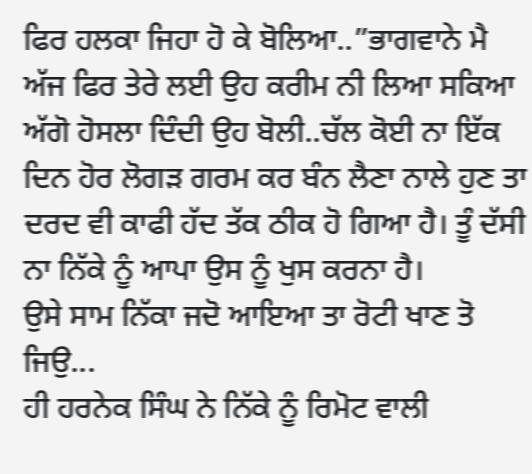ਫਿਰ ਹਲਕਾ ਜਿਹਾ ਹੋ ਕੇ ਬੋਲਿਆ..”ਭਾਗਵਾਨੇ ਮੈ ਅੱਜ ਫਿਰ ਤੇਰੇ ਲਈ ਉਹ ਕਰੀਮ ਨੀ ਲਿਆ ਸਕਿਆ ਅੱਗੋ ਹੋਸਲਾ ਦਿੰਦੀ ਉਹ ਬੋਲੀ..ਚੱਲ ਕੋਈ ਨਾ ਇੱਕ ਦਿਨ ਹੋਰ ਲੋਗੜ ਗਰਮ ਕਰ ਬੰਨ ਲੈਣਾ ਨਾਲੇ ਹੁਣ ਤਾ ਦਰਦ ਵੀ ਕਾਫੀ ਹੱਦ ਤੱਕ ਠੀਕ ਹੋ ਗਿਆ ਹੈ। ਤੂੰ ਦੱਸੀ ਨਾ ਨਿੱਕੇ ਨੂੰ ਆਪਾ ਉਸ ਨੂੰ ਖੁਸ ਕਰਨਾ ਹੈ।
ਉਸੇ ਸਾਮ ਨਿੱਕਾ ਜਦੋ ਆਇਆ ਤਾ ਰੋਟੀ ਖਾਣ ਤੋ ਜਿਉ...
ਹੀ ਹਰਨੇਕ ਸਿੰਘ ਨੇ ਨਿੱਕੇ ਨੂੰ ਰਿਮੋਟ ਵਾਲੀ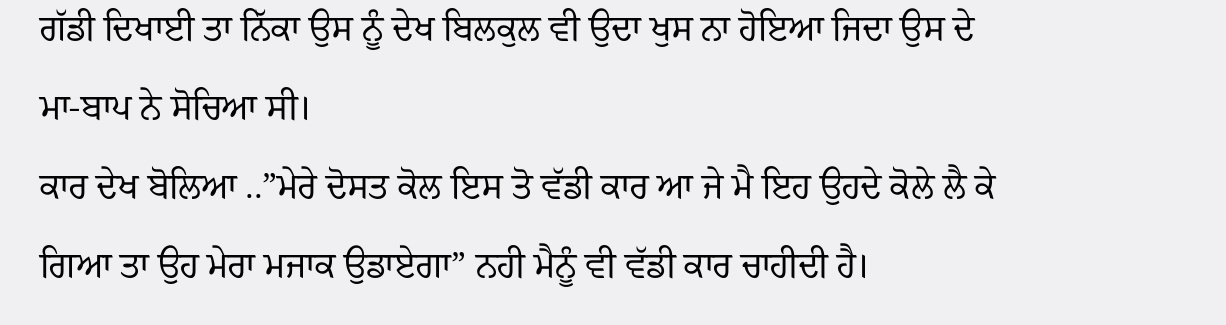ਗੱਡੀ ਦਿਖਾਈ ਤਾ ਨਿੱਕਾ ਉਸ ਨੂੰ ਦੇਖ ਬਿਲਕੁਲ ਵੀ ਉਦਾ ਖੁਸ ਨਾ ਹੋਇਆ ਜਿਦਾ ਉਸ ਦੇ ਮਾ-ਬਾਪ ਨੇ ਸੋਚਿਆ ਸੀ।
ਕਾਰ ਦੇਖ ਬੋਲਿਆ ..”ਮੇਰੇ ਦੋਸਤ ਕੋਲ ਇਸ ਤੋ ਵੱਡੀ ਕਾਰ ਆ ਜੇ ਮੈ ਇਹ ਉਹਦੇ ਕੋਲੇ ਲੈ ਕੇ ਗਿਆ ਤਾ ਉਹ ਮੇਰਾ ਮਜਾਕ ਉਡਾਏਗਾ” ਨਹੀ ਮੈਨੂੰ ਵੀ ਵੱਡੀ ਕਾਰ ਚਾਹੀਦੀ ਹੈ।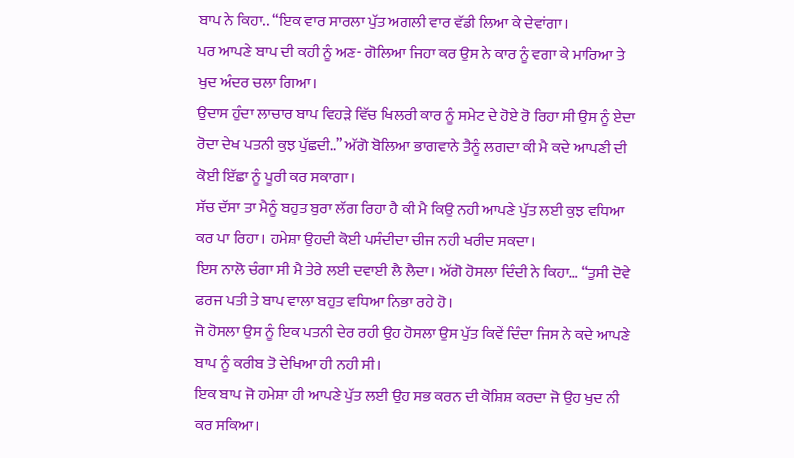ਬਾਪ ਨੇ ਕਿਹਾ.. “ਇਕ ਵਾਰ ਸਾਰਲਾ ਪੁੱਤ ਅਗਲੀ ਵਾਰ ਵੱਡੀ ਲਿਆ ਕੇ ਦੇਵਾਂਗਾ।
ਪਰ ਆਪਣੇ ਬਾਪ ਦੀ ਕਹੀ ਨੂੰ ਅਣ- ਗੋਲਿਆ ਜਿਹਾ ਕਰ ਉਸ ਨੇ ਕਾਰ ਨੂੰ ਵਗਾ ਕੇ ਮਾਰਿਆ ਤੇ ਖੁਦ ਅੰਦਰ ਚਲਾ ਗਿਆ।
ਉਦਾਸ ਹੁੰਦਾ ਲਾਚਾਰ ਬਾਪ ਵਿਹੜੇ ਵਿੱਚ ਖਿਲਰੀ ਕਾਰ ਨੂੰ ਸਮੇਟ ਦੇ ਹੋਏ ਰੋ ਰਿਹਾ ਸੀ ਉਸ ਨੂੰ ਏਦਾ ਰੋਦਾ ਦੇਖ ਪਤਨੀ ਕੁਝ ਪੁੱਛਦੀ..” ਅੱਗੋ ਬੋਲਿਆ ਭਾਗਵਾਨੇ ਤੈਨੂੰ ਲਗਦਾ ਕੀ ਮੈ ਕਦੇ ਆਪਣੀ ਦੀ ਕੋਈ ਇੱਛਾ ਨੂੰ ਪੂਰੀ ਕਰ ਸਕਾਗਾ।
ਸੱਚ ਦੱਸਾ ਤਾ ਮੈਨੂੰ ਬਹੁਤ ਬੁਰਾ ਲੱਗ ਰਿਹਾ ਹੈ ਕੀ ਮੈ ਕਿਉ ਨਹੀ ਆਪਣੇ ਪੁੱਤ ਲਈ ਕੁਝ ਵਧਿਆ ਕਰ ਪਾ ਰਿਹਾ। ਹਮੇਸ਼ਾ ਉਹਦੀ ਕੋਈ ਪਸੰਦੀਦਾ ਚੀਜ ਨਹੀ ਖਰੀਦ ਸਕਦਾ।
ਇਸ ਨਾਲੋ ਚੰਗਾ ਸੀ ਮੈ ਤੇਰੇ ਲਈ ਦਵਾਈ ਲੈ ਲੈਦਾ। ਅੱਗੋ ਹੋਸਲਾ ਦਿੰਦੀ ਨੇ ਕਿਹਾ… “ਤੁਸੀ ਦੋਵੇ ਫਰਜ ਪਤੀ ਤੇ ਬਾਪ ਵਾਲਾ ਬਹੁਤ ਵਧਿਆ ਨਿਭਾ ਰਹੇ ਹੋ।
ਜੋ ਹੋਸਲਾ ਉਸ ਨੂੰ ਇਕ ਪਤਨੀ ਦੇਰ ਰਹੀ ਉਹ ਹੋਸਲਾ ਉਸ ਪੁੱਤ ਕਿਵੇਂ ਦਿੰਦਾ ਜਿਸ ਨੇ ਕਦੇ ਆਪਣੇ ਬਾਪ ਨੂੰ ਕਰੀਬ ਤੋ ਦੇਖਿਆ ਹੀ ਨਹੀ ਸੀ।
ਇਕ ਬਾਪ ਜੋ ਹਮੇਸ਼ਾ ਹੀ ਆਪਣੇ ਪੁੱਤ ਲਈ ਉਹ ਸਭ ਕਰਨ ਦੀ ਕੋਸ਼ਿਸ਼ ਕਰਦਾ ਜੋ ਉਹ ਖੁਦ ਨੀ ਕਰ ਸਕਿਆ।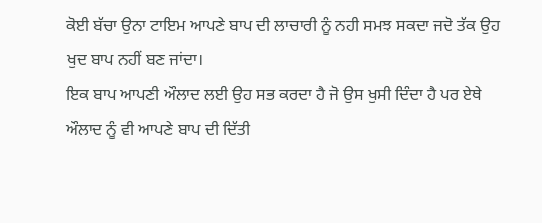ਕੋਈ ਬੱਚਾ ਉਨਾ ਟਾਇਮ ਆਪਣੇ ਬਾਪ ਦੀ ਲਾਚਾਰੀ ਨੂੰ ਨਹੀ ਸਮਝ ਸਕਦਾ ਜਦੋ ਤੱਕ ਉਹ ਖੁਦ ਬਾਪ ਨਹੀਂ ਬਣ ਜਾਂਦਾ।
ਇਕ ਬਾਪ ਆਪਣੀ ਔਲਾਦ ਲਈ ਉਹ ਸਭ ਕਰਦਾ ਹੈ ਜੋ ਉਸ ਖੁਸੀ ਦਿੰਦਾ ਹੈ ਪਰ ਏਥੇ ਔਲਾਦ ਨੂੰ ਵੀ ਆਪਣੇ ਬਾਪ ਦੀ ਦਿੱਤੀ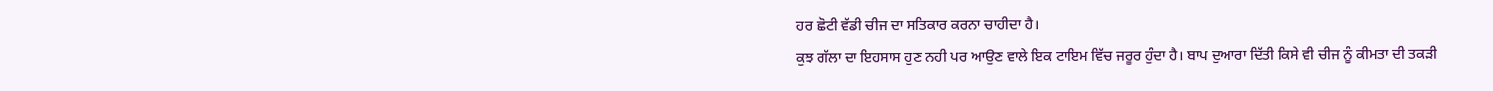ਹਰ ਛੋਟੀ ਵੱਡੀ ਚੀਜ ਦਾ ਸਤਿਕਾਰ ਕਰਨਾ ਚਾਹੀਦਾ ਹੈ।
ਕੁਝ ਗੱਲਾ ਦਾ ਇਹਸਾਸ ਹੁਣ ਨਹੀ ਪਰ ਆਉਣ ਵਾਲੇ ਇਕ ਟਾਇਮ ਵਿੱਚ ਜਰੂਰ ਹੁੰਦਾ ਹੈ। ਬਾਪ ਦੁਆਰਾ ਦਿੱਤੀ ਕਿਸੇ ਵੀ ਚੀਜ ਨੂੰ ਕੀਮਤਾ ਦੀ ਤਕੜੀ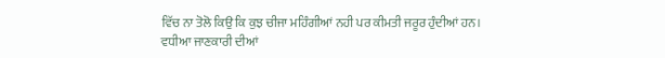ਵਿੱਚ ਨਾ ਤੋਲੋ ਕਿਉ ਕਿ ਕੁਝ ਚੀਜਾ ਮਹਿੰਗੀਆਂ ਨਹੀ ਪਰ ਕੀਮਤੀ ਜਰੂਰ ਹੁੰਦੀਆਂ ਹਨ।
ਵਧੀਆ ਜਾਣਕਾਰੀ ਦੀਆਂ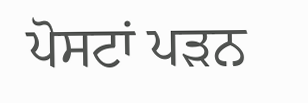ਪੋਸਟਾਂ ਪੜਨ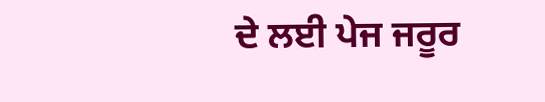ਦੇ ਲਈ ਪੇਜ ਜਰੂਰ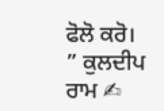ਫੋਲੋ ਕਰੋ।
” ਕੁਲਦੀਪ ਰਾਮ ✍